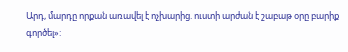Արդ, մարդը որքան առավել է ոչխարից. ուստի արժան է շաբաթ օրը բարիք գործել»: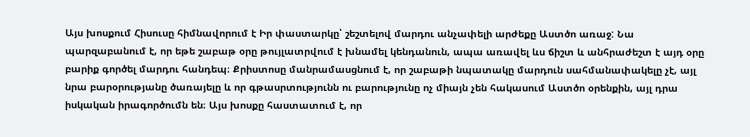Այս խոսքում Հիսուսը հիմնավորում է Իր փաստարկը՝ շեշտելով մարդու անչափելի արժեքը Աստծո առաջ: Նա պարզաբանում է, որ եթե շաբաթ օրը թույլատրվում է խնամել կենդանուն, ապա առավել ևս ճիշտ և անհրաժեշտ է այդ օրը բարիք գործել մարդու հանդեպ։ Քրիստոսը մանրամասցնում է, որ շաբաթի նպատակը մարդուն սահմանափակելը չէ, այլ նրա բարօրությանը ծառայելը և որ գթասրտությունն ու բարությունը ոչ միայն չեն հակասում Աստծո օրենքին, այլ դրա իսկական իրագործումն են։ Այս խոսքը հաստատում է, որ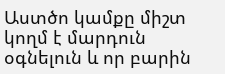Աստծո կամքը միշտ կողմ է մարդուն օգնելուն և որ բարին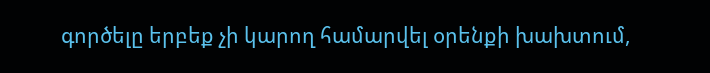գործելը երբեք չի կարող համարվել օրենքի խախտում,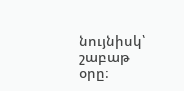նույնիսկ՝ շաբաթ օրը։